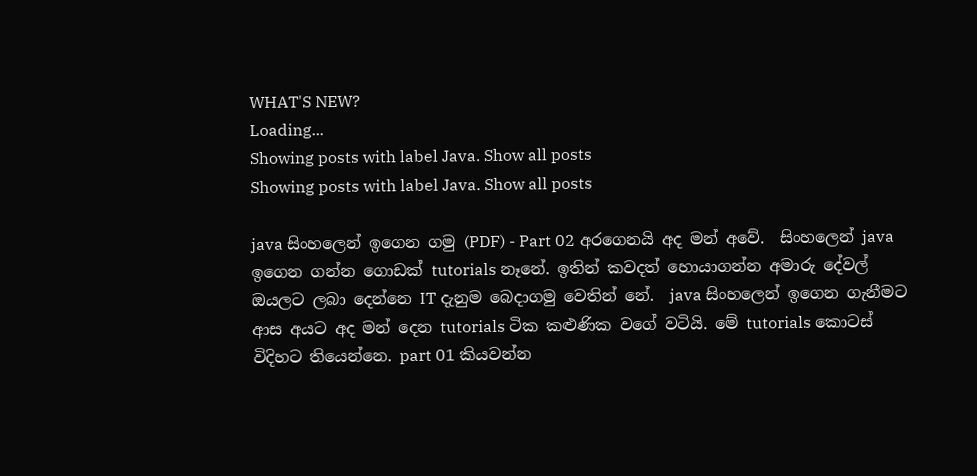WHAT'S NEW?
Loading...
Showing posts with label Java. Show all posts
Showing posts with label Java. Show all posts

java සිංහලෙන් ඉගෙන ගමු (PDF) - Part 02 අරගෙනයි අද මන් අවේ.  සිංහලෙන් java ඉගෙන ගන්න ගොඩක් tutorials නෑනේ. ඉතින් කවදත් හොයාගන්න අමාරු දේවල් ඔයලට ලබා දෙන්නෙ IT දැනුම බෙදාගමු වෙතින් නේ.  java සිංහලෙන් ඉගෙන ගැනීමට ආස අයට අද මන් දෙන tutorials ටික කළුණික වගේ වටියි. මේ tutorials කොටස් විදිහට තියෙන්නෙ. part 01 කියවන්න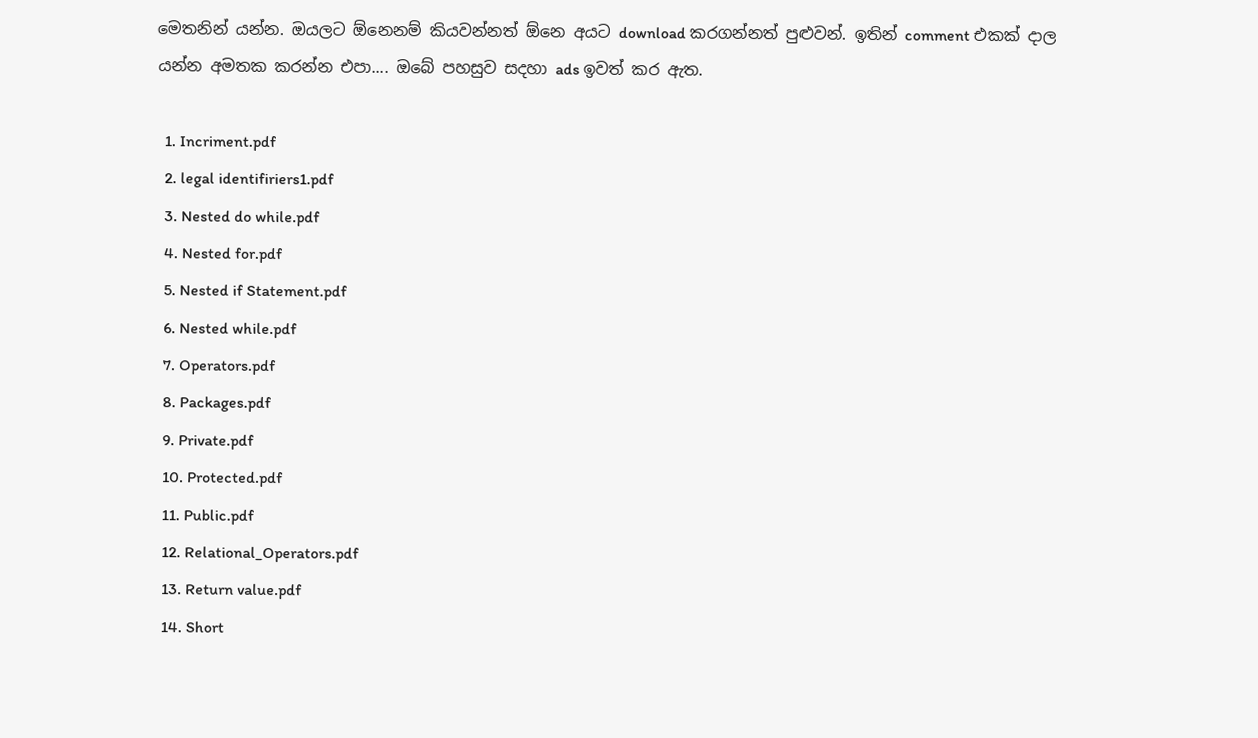මෙතනින් යන්න. ඔයලට ඕනෙනම් කියවන්නත් ඕනෙ අයට download කරගන්නත් පුළුවන්. ඉතින් comment එකක් දාල යන්න අමතක කරන්න එපා.... ඔබේ පහසුව සදහා ads ඉවත් කර ඇත.

  1. Incriment.pdf
  2. legal identifiriers1.pdf
  3. Nested do while.pdf
  4. Nested for.pdf
  5. Nested if Statement.pdf
  6. Nested while.pdf
  7. Operators.pdf
  8. Packages.pdf
  9. Private.pdf
  10. Protected.pdf
  11. Public.pdf
  12. Relational_Operators.pdf
  13. Return value.pdf
  14. Short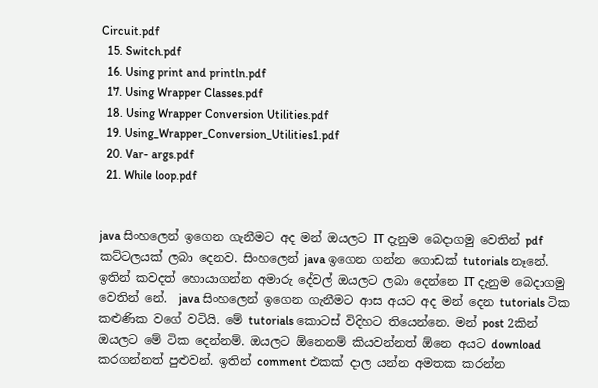Circuit.pdf
  15. Switch.pdf
  16. Using print and println.pdf
  17. Using Wrapper Classes.pdf
  18. Using Wrapper Conversion Utilities.pdf
  19. Using_Wrapper_Conversion_Utilities1.pdf
  20. Var- args.pdf
  21. While loop.pdf


java සිංහලෙන් ඉගෙන ගැනීමට අද මන් ඔයලට IT දැනුම බෙදාගමු වෙතින් pdf කට්ටලයක් ලබා දෙනව. සිංහලෙන් java ඉගෙන ගන්න ගොඩක් tutorials නෑනේ. ඉතින් කවදත් හොයාගන්න අමාරු දේවල් ඔයලට ලබා දෙන්නෙ IT දැනුම බෙදාගමු වෙතින් නේ.  java සිංහලෙන් ඉගෙන ගැනීමට ආස අයට අද මන් දෙන tutorials ටික කළුණික වගේ වටියි. මේ tutorials කොටස් විදිහට තියෙන්නෙ. මන් post 2කින් ඔයලට මේ ටික දෙන්නම්. ඔයලට ඕනෙනම් කියවන්නත් ඕනෙ අයට download කරගන්නත් පුළුවන්. ඉතින් comment එකක් දාල යන්න අමතක කරන්න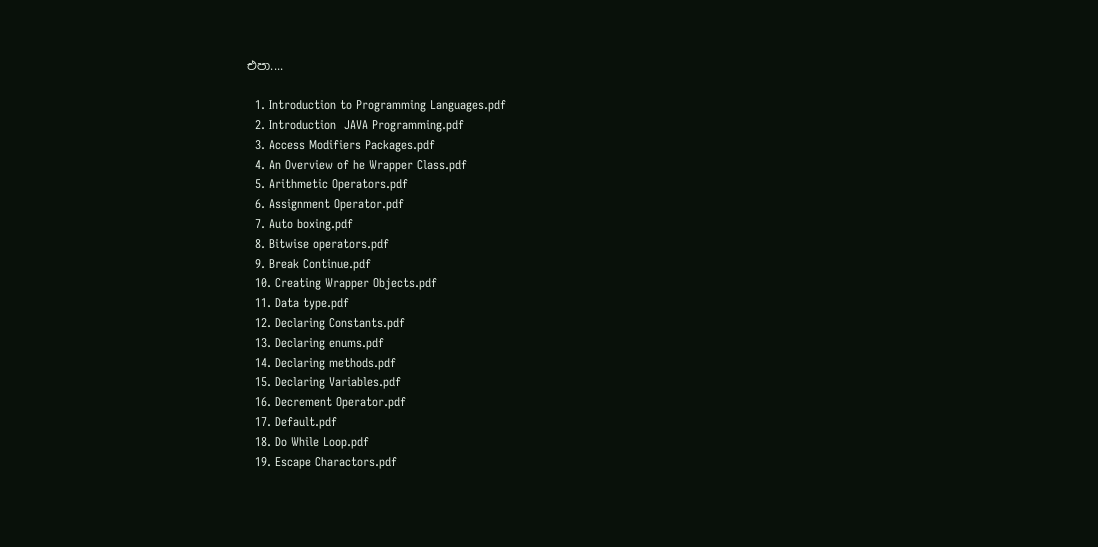එපා....

  1. Introduction to Programming Languages.pdf
  2. Introduction  JAVA Programming.pdf
  3. Access Modifiers Packages.pdf
  4. An Overview of he Wrapper Class.pdf
  5. Arithmetic Operators.pdf
  6. Assignment Operator.pdf
  7. Auto boxing.pdf
  8. Bitwise operators.pdf
  9. Break Continue.pdf
  10. Creating Wrapper Objects.pdf
  11. Data type.pdf
  12. Declaring Constants.pdf
  13. Declaring enums.pdf
  14. Declaring methods.pdf
  15. Declaring Variables.pdf
  16. Decrement Operator.pdf
  17. Default.pdf
  18. Do While Loop.pdf
  19. Escape Charactors.pdf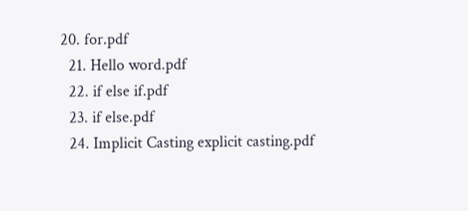20. for.pdf
  21. Hello word.pdf
  22. if else if.pdf
  23. if else.pdf
  24. Implicit Casting explicit casting.pdf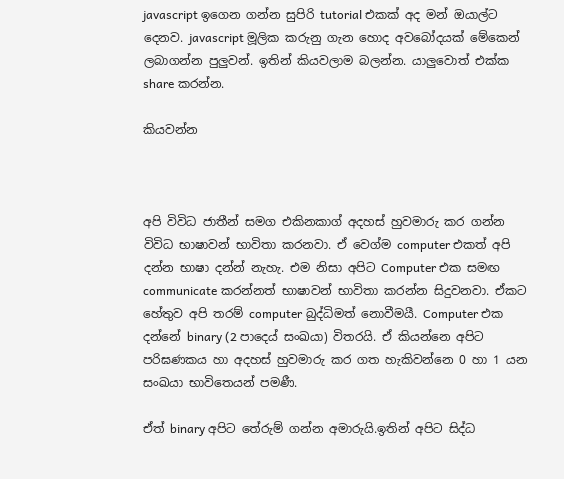javascript ඉගෙන ගන්න සුපිරි tutorial එකක් අද මන් ඔයාල්ට දෙනව. javascript මූලික කරුනු ගැන හොද අවබෝදයක් මේකෙන් ලබාගන්න පුලුවන්. ඉතින් කියවලාම බලන්න. යාලුවොත් එක්ක share කරන්න.

කියවන්න



අපි විවිධ ජාතීන් සමග එකිනකාග් අදහස් හුවමාරු කර ගන්න විවිධ භාෂාවන් භාවිතා කරනවා. ඒ වෙග්ම computer එකත් අපි දන්න භාෂා දන්න් නැහැ. එම නිසා අපිට Computer එක සමඟ communicate කරන්නත් භාෂාවන් භාවිතා කරන්න සිදුවනවා. ඒකට හේතුව අපි තරම් computer බුද්ධිමත් නොවීමයී. Computer එක දන්නේ binary (2 පාදෙය් සංඛයා) විතරයි. ඒ කියන්නෙ අපිට පරිඝණකය හා අදහස් හුවමාරු කර ගත හැකිවන්නෙ 0 හා 1 යන සංඛයා භාවිතෙයන් පමණී.

ඒත් binary අපිට තේරුම් ගන්න අමාරුයි.ඉතින් අපිට සිද්ධ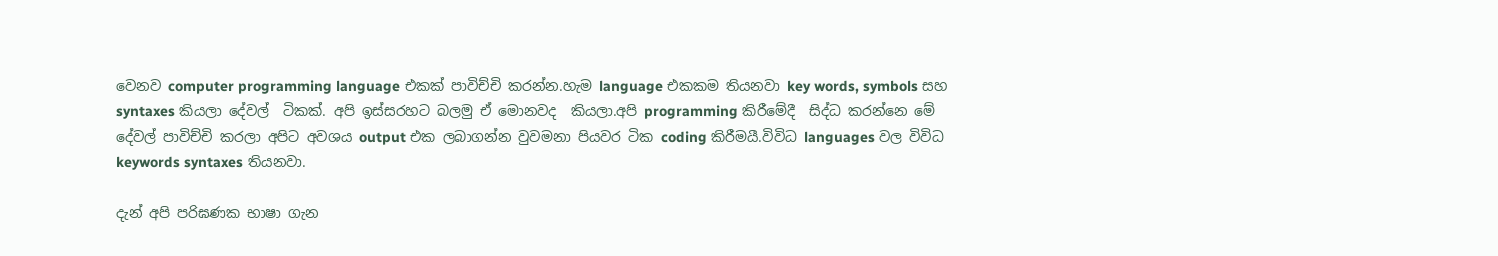වෙනව computer programming language එකක් පාවිච්චි කරන්න.හැම language එකකම තියනවා key words, symbols සහ syntaxes කියලා දේවල්  ටිකක්. අපි ඉස්සරහට බලමු ඒ මොනවද  කියලා.අපි programming කිරීමේදී  සිද්ධ කරන්නෙ මේ දේවල් පාවිච්චි කරලා අපිට අවශය output එක ලබාගන්න වුවමනා පියවර ටික coding කිරීමයී.විවිධ languages වල විවිධ keywords syntaxes තියනවා.

දැන් අපි පරිඝණක භාෂා ගැන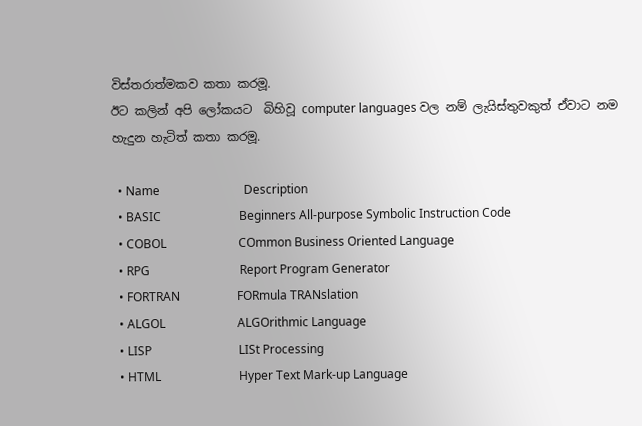විස්තරාත්මකව කතා කරමූ.
ඊට කලින් අපි ලෝකයට  බිහිවූ computer languages වල නම් ලැයිස්තුවකුත් ඒවාට නම හැදුන හැටිත් කතා කරමූ.

  • Name                            Description
  • BASIC                          Beginners All-purpose Symbolic Instruction Code
  • COBOL                        COmmon Business Oriented Language
  • RPG                              Report Program Generator
  • FORTRAN                   FORmula TRANslation
  • ALGOL                        ALGOrithmic Language
  • LISP                             LISt Processing
  • HTML                          Hyper Text Mark-up Language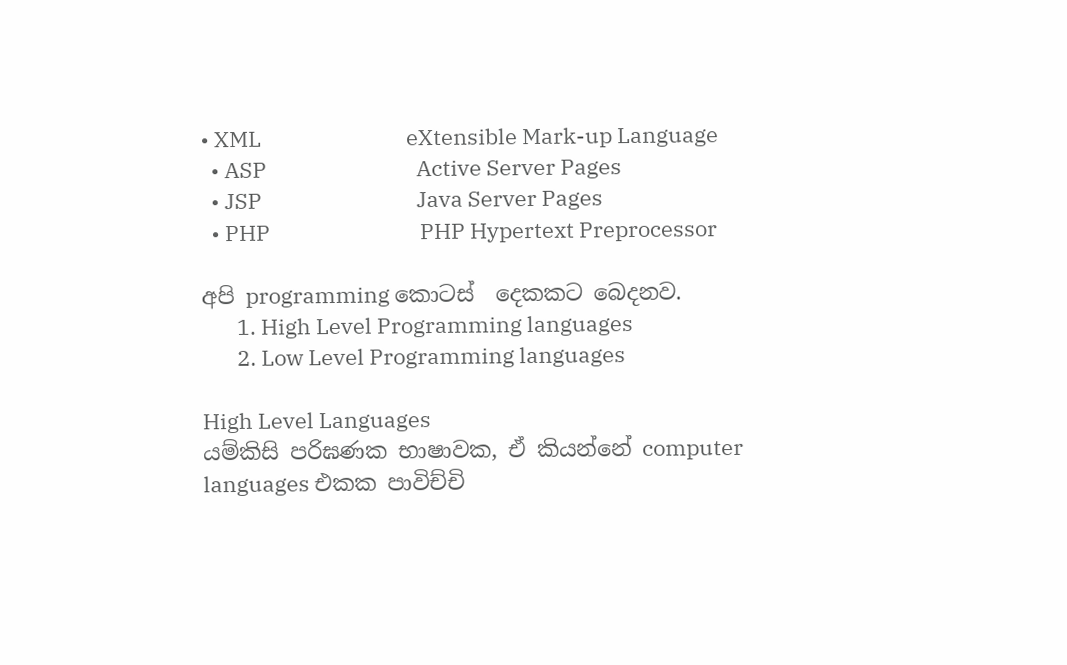• XML                             eXtensible Mark-up Language
  • ASP                              Active Server Pages
  • JSP                               Java Server Pages
  • PHP                              PHP Hypertext Preprocessor

අපි programming කොටස්  දෙකකට බෙදනව.
       1. High Level Programming languages
       2. Low Level Programming languages

High Level Languages
යම්කිසි පරිඝණක භාෂාවක, ඒ කියන්නේ computer languages එකක පාවිච්චි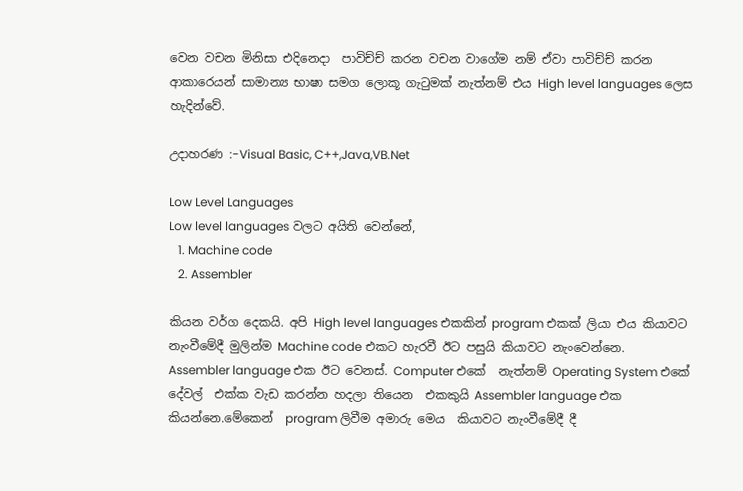වෙන වචන මිනිසා එදිනෙදා  පාවිච්ච් කරන වචන වාගේම නම් ඒවා පාවිච්ච් කරන ආකාරෙයන් සාමාන්‍ය භාෂා සමග ලොකූ ගැටුමක් නැත්නම් එය High level languages ලෙස හැදින්වේ.

උදාහරණ :-Visual Basic, C++,Java,VB.Net

Low Level Languages
Low level languages වලට අයිති වෙන්නේ,
   1. Machine code
   2. Assembler

කියන වර්ග දෙකයි. අපි High level languages එකකින් program එකක් ලියා එය කියාවට නැංවීමේදී මුලින්ම Machine code එකට හැරවී ඊට පසුයි කියාවට නැංවෙන්නෙ.
Assembler language එක ඊට වෙනස්. Computer එකේ  නැත්නම් Operating System එකේ දේවල්  එක්ක වැඩ කරන්න හදලා තියෙන  එකකුයි Assembler language එක කියන්නෙ.මේකෙන්  program ලිවීම අමාරු මෙය  කියාවට නැංවීමේදී දී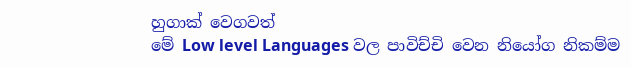හුගාක් වෙගවත්
මේ Low level Languages වල පාවිච්චි වෙන නියෝග නිකම්ම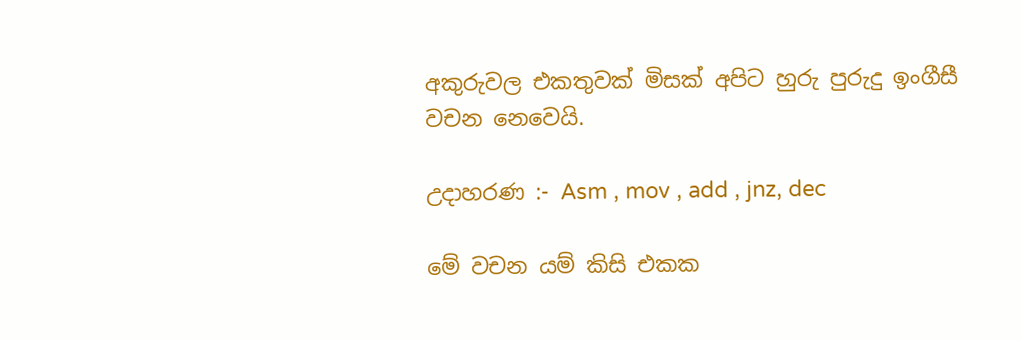අකුරුවල එකතුවක් මිසක් අපිට හුරු පුරුදු ඉංගීසී වචන නෙවෙයි.

උදාහරණ :- Asm , mov , add , jnz, dec

මේ වචන යම් කිසි එකක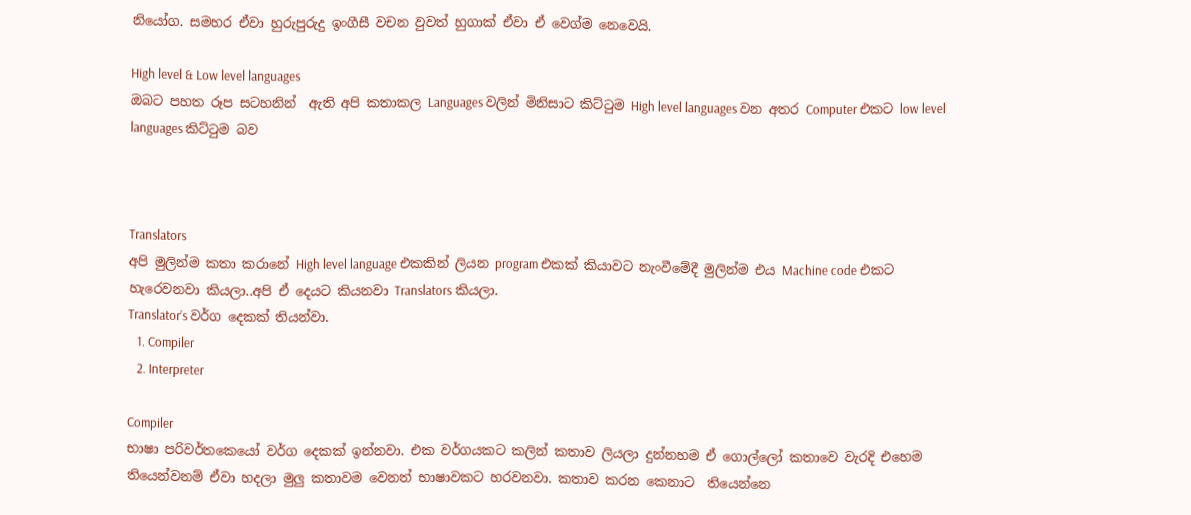නියෝග. සමහර ඒවා හුරුපුරුදු ඉංගීසී වචන වුවත් හුගාක් ඒවා ඒ වෙග්ම නෙවෙයි.

High level & Low level languages
ඔබට පහත රූප සටහනින්  ඇති අපි කතාකල Languages වලින් මිනිසාට කිට්ටුම High level languages වන අතර Computer එකට low level languages කිට්ටුම බව



Translators
අපි මුලින්ම කතා කරානේ High level language එකකින් ලියන program එකක් කියාවට නැංවීමේදී මුලින්ම එය Machine code එකට හැරෙවනවා කියලා..අපි ඒ දෙයට කියනවා Translators කියලා.
Translator’s වර්ග දෙකක් තියන්වා.
   1. Compiler
   2. Interpreter

Compiler
භාෂා පරිවර්තකෙයෝ වර්ග දෙකක් ඉන්නවා. එක වර්ගයකට කලින් කතාව ලියලා දුන්නහම ඒ ගොල්ලෝ කතාවෙ වැරදි එහෙම තියෙන්වනම් ඒවා හදලා මුලු කතාවම වෙනත් භාෂාවකට හරවනවා. කතාව කරන කෙනාට  තියෙන්නෙ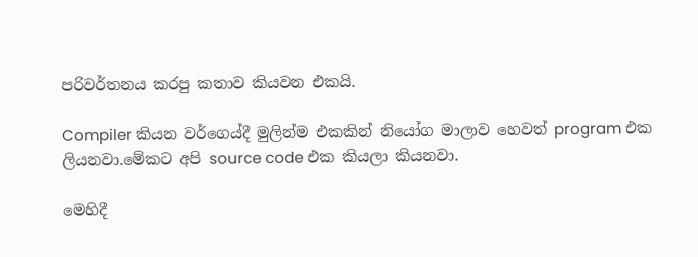පරිවර්තනය කරපු කතාව කියවන එකයි.

Compiler කියන වර්ගෙය්දී මුලින්ම එකකින් නියෝග මාලාව හෙවත් program එක ලියනවා.මේකට අපි source code එක කියලා කියනවා.

මෙහිදී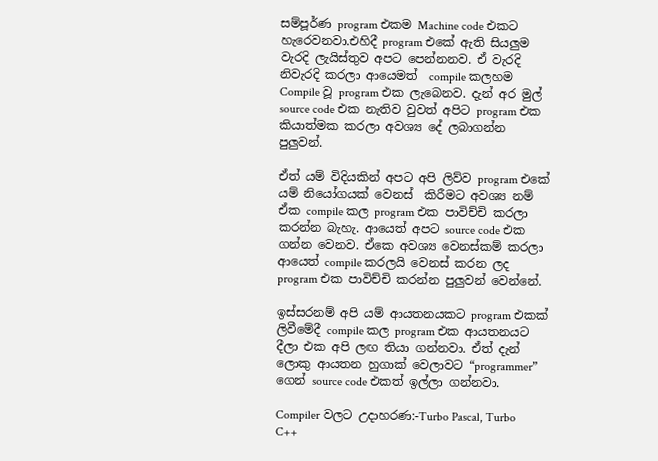සම්පූර්ණ program එකම Machine code එකට හැරෙවනවා.එහිදී program එකේ ඇති සියලුම වැරදි ලැයිස්තුව අපට පෙන්නනව. ඒ වැරදි නිවැරදි කරලා ආයෙමත්  compile කලහම Compile වූ program එක ලැබෙනව. දැන් අර මුල් source code එක නැතිව වුවත් අපිට program එක කියාත්මක කරලා අවශ්‍ය දේ ලබාගන්න පුලුවන්.

ඒත් යම් විදියකින් අපට අපි ලිව්ව program එකේ යම් නියෝගයක් වෙනස්  කිරීමට අවශ්‍ය නම් ඒක compile කල program එක පාවිච්චි කරලා කරන්න බැහැ. ආයෙත් අපට source code එක ගන්න වෙනව. ඒකෙ අවශ්‍ය වෙනස්කම් කරලා ආයෙත් compile කරලයි වෙනස් කරන ලද program එක පාවිච්චි කරන්න පුලුවන් වෙන්නේ.

ඉස්සරනම් අපි යම් ආයතනයකට program එකක් ලිවීමේදී compile කල program එක ආයතනයට දීලා එක අපි ලඟ තියා ගන්නවා. ඒත් දැන් ලොකු ආයතන හුගාක් වෙලාවට “programmer” ගෙන් source code එකත් ඉල්ලා ගන්නවා.

Compiler වලට උදාහරණ:-Turbo Pascal, Turbo C++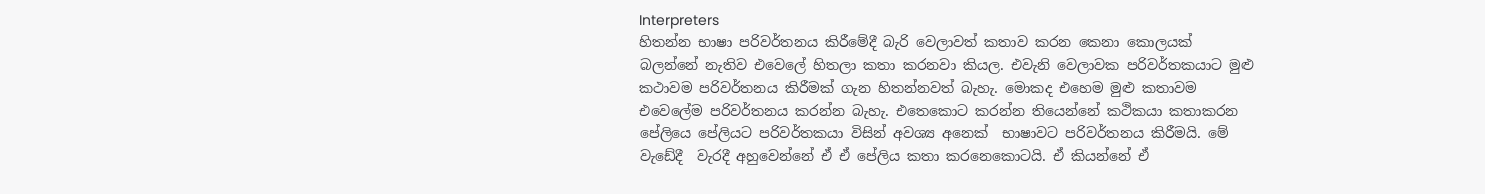Interpreters
හිතන්න භාෂා පරිවර්තනය කිරීමේදී බැරි වෙලාවත් කතාව කරන කෙනා කොලයක් බලන්නේ නැතිව එවෙලේ හිතලා කතා කරනවා කියල. එවැනි වෙලාවක පරිවර්තකයාට මුළු කථාවම පරිවර්තනය කිරීමක් ගැන හිතන්නවත් බැහැ. මොකද එහෙම මුළු කතාවම එවෙලේම පරිවර්තනය කරන්න බැහැ. එතෙකොට කරන්න තියෙන්නේ කථිකයා කතාකරන පේලියෙ පේලියට පරිවර්තකයා විසින් අවශ්‍ය අනෙක්  භාෂාවට පරිවර්තනය කිරීමයි. මේ වැඩේදී  වැරදී අහුවෙන්නේ ඒ ඒ පේලිය කතා කරනෙකොටයි. ඒ කියන්නේ ඒ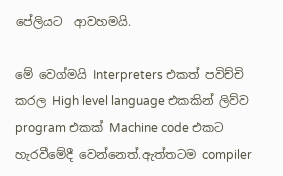පේලියට  ආවහමයි.

මේ වෙග්මයි Interpreters එකත් පවිච්චි කරල High level language එකකින් ලිව්ව program එකක් Machine code එකට හැරවීමේදී වෙන්නෙත්.ඇත්තටම compiler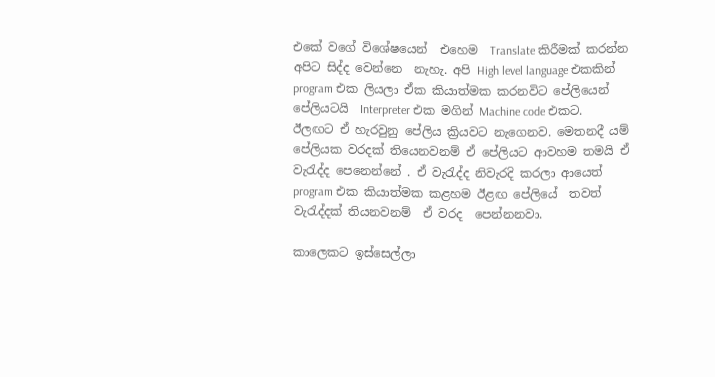එකේ වගේ විශේෂයෙන්  එහෙම  Translate කිරීමක් කරන්න අපිට සිද්ද වෙන්නෙ  නැහැ. අපි High level language එකකින් program එක ලියලා ඒක කියාත්මක කරනවිට පේලියෙන් පේලියටයි  Interpreter එක මගින් Machine code එකට. ඊලඟට ඒ හැරවුනු පේලිය ක්‍රියවට නැගෙනව. මෙතනදී යම් පේලියක වරදක් තියෙනවනම් ඒ පේලියට ආවහම තමයි ඒ වැරැද්ද පෙනෙන්නේ . ඒ වැරැද්ද නිවැරදි කරලා ආයෙත්  program එක කියාත්මක කළහම ඊළඟ පේලියේ  තවත් වැරැද්දක් තියනවනම්  ඒ වරද  පෙන්නනවා.

කාලෙකට ඉස්සෙල්ලා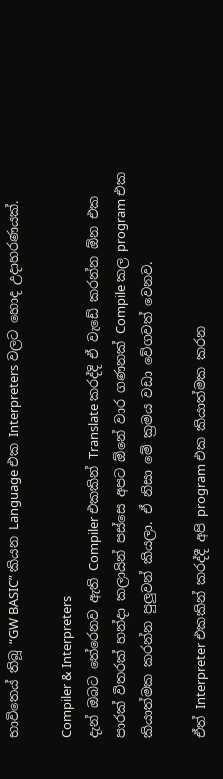භාවිතෙය් තිබූ “GW BASIC” කියන Language එක Interpreters වලට හොද උදාහරණයක්.

Compiler & Interpreters
දැන් ඔබට තේරෙනව ඇති Compiler එකකින් Translate කරද්දි ඒ වැඩේ කරන්න ඕන එක පාරක් විතරක් හන්දා කලායින් පස්සෙ අපට ඕනේ වාර ගණනක් Compile කල program එක කියාත්මක කරන්න පුලුවන් කියලා. ඒ නිසා මේ ක්‍රමය වඩා වේගවත් වෙනව.

ඒත් Interpreter එකකින් කරද්දී අපි program එක කියාත්මක කරන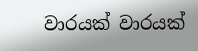වාරයක් වාරයක්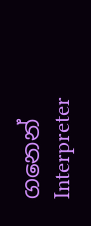ගනෙන් Interpreter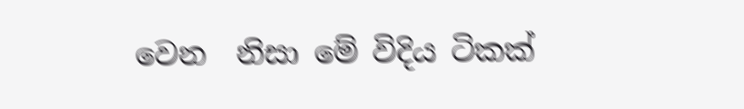වෙන  නිසා මේ විදිය ටිකක්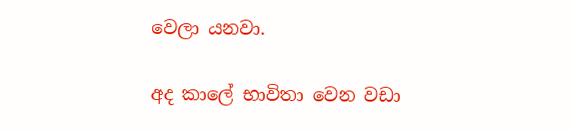වෙලා යනවා.

අද කාලේ භාවිතා වෙන වඩා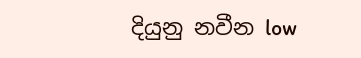දියුනු නවීන low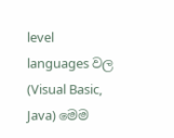level languages වල
(Visual Basic, Java) මෙම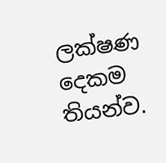ලක්ෂණ දෙකම තියන්ව.